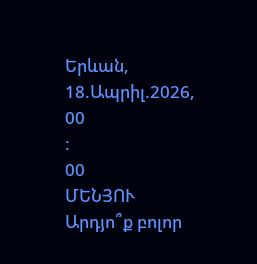Երևան, 18.Ապրիլ.2026,
00
:
00
ՄԵՆՅՈՒ
Արդյո՞ք բոլոր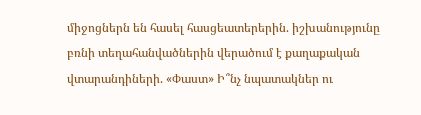միջոցներն են հասել հասցեատերերին. իշխանությունը բռնի տեղահանվածներին վերածում է քաղաքական վտարանդիների. «Փաստ» Ի՞նչ նպատակներ ու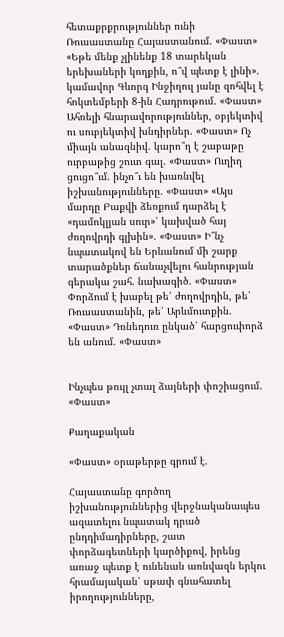հետաքրքրություններ ունի Ռուսաստանը Հայաստանում. «Փաստ» «Եթե մենք չլինենք 18 տարեկան երեխաների կողքին, ո՞վ պետք է լինի». կամավոր Գևորգ Ինջիղուլ յանը զոհվել է հոկտեմբերի 8-ին Հադրութում. «Փաստ» Ահռելի հնարավորություններ, օբյեկտիվ ու սուբյեկտիվ խնդիրներ. «Փաստ» Ոչ միայն անազնիվ. կարո՞ղ է շաբաթը ուրբաթից շուտ գալ. «Փաստ» Ուղիղ ցուցո՞ւմ. ինչո՞ւ են խառնվել իշխանությունները. «Փաստ» «Այս մարդը Բաքվի ձեռքում դարձել է «դամոկլյան սուր»՝ կախված հայ ժողովրդի գլխին». «Փաստ» Ի՞նչ նպատակով են Երևանում մի շարք տարածքներ ճանաչվելու հանրության գերակա շահ. նախագիծ. «Փաստ» Փորձում է խաբել թե՛ ժողովրդին, թե՛ Ռուսաստանին, թե՛ Արևմուտքին. «Փաստ» Դռնեդուռ ընկած՝ հարցուփորձ են անում. «Փաստ»


Ինչպես թույլ չտալ ձայների փոշիացում. «Փաստ»

Քաղաքական

«Փաստ» օրաթերթը գրում է.

Հայաստանը գործող իշխանություններից վերջնականապես ազատելու նպատակ դրած ընդդիմադիրները, շատ փորձագետների կարծիքով, իրենց առաջ պետք է ունենան առնվազն երկու հրամայական՝ սթափ գնահատել իրողությունները,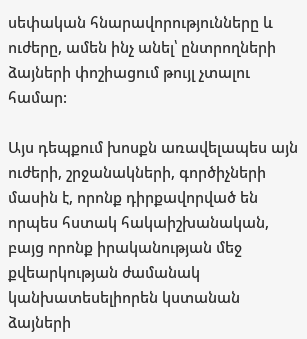սեփական հնարավորությունները և ուժերը, ամեն ինչ անել՝ ընտրողների ձայների փոշիացում թույլ չտալու համար:

Այս դեպքում խոսքն առավելապես այն ուժերի, շրջանակների, գործիչների մասին է, որոնք դիրքավորված են որպես հստակ հակաիշխանական, բայց որոնք իրականության մեջ քվեարկության ժամանակ կանխատեսելիորեն կստանան ձայների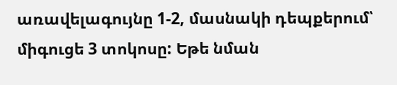առավելագույնը 1-2, մասնակի դեպքերում՝ միգուցե 3 տոկոսը: Եթե նման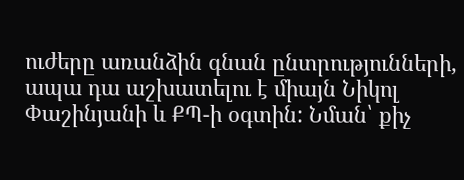ուժերը առանձին գնան ընտրությունների, ապա դա աշխատելու է միայն Նիկոլ Փաշինյանի և ՔՊ-ի օգտին: Նման՝ քիչ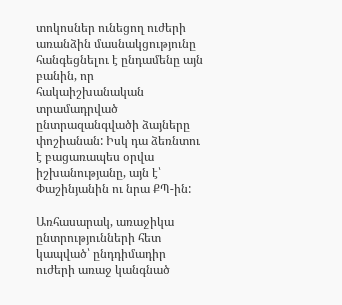տոկոսներ ունեցող ուժերի առանձին մասնակցությունը հանգեցնելու է ընդամենը այն բանին, որ հակաիշխանական տրամադրված ընտրազանգվածի ձայները փոշիանան: Իսկ դա ձեռնտու է բացառապես օրվա իշխանությանը, այն է՝ Փաշինյանին ու նրա ՔՊ-ին:

Առհասարակ, առաջիկա ընտրությունների հետ կապված՝ ընդդիմադիր ուժերի առաջ կանգնած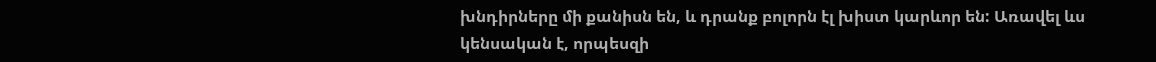խնդիրները մի քանիսն են, և դրանք բոլորն էլ խիստ կարևոր են: Առավել ևս կենսական է, որպեսզի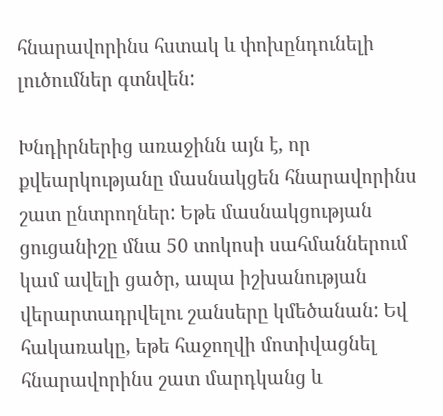հնարավորինս հստակ և փոխընդունելի լուծումներ գտնվեն:

Խնդիրներից առաջինն այն է, որ քվեարկությանը մասնակցեն հնարավորինս շատ ընտրողներ: Եթե մասնակցության ցուցանիշը մնա 50 տոկոսի սահմաններում կամ ավելի ցածր, ապա իշխանության վերարտադրվելու շանսերը կմեծանան: Եվ հակառակը, եթե հաջողվի մոտիվացնել հնարավորինս շատ մարդկանց և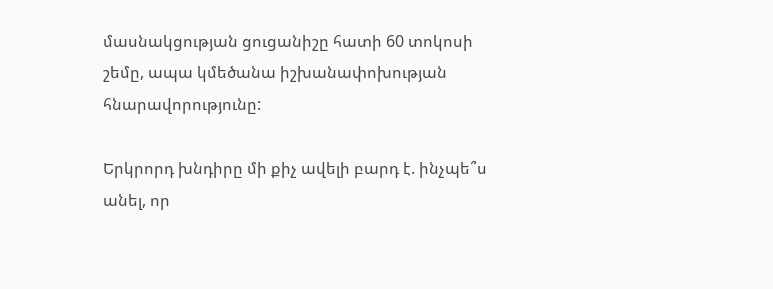մասնակցության ցուցանիշը հատի 60 տոկոսի շեմը, ապա կմեծանա իշխանափոխության հնարավորությունը:

Երկրորդ խնդիրը մի քիչ ավելի բարդ է. ինչպե՞ս անել, որ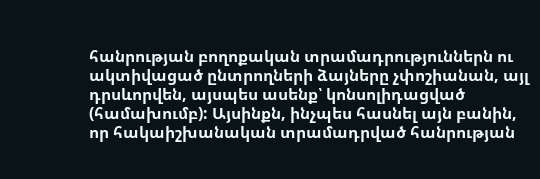հանրության բողոքական տրամադրություններն ու ակտիվացած ընտրողների ձայները չփոշիանան, այլ դրսևորվեն, այսպես ասենք՝ կոնսոլիդացված (համախումբ): Այսինքն, ինչպես հասնել այն բանին, որ հակաիշխանական տրամադրված հանրության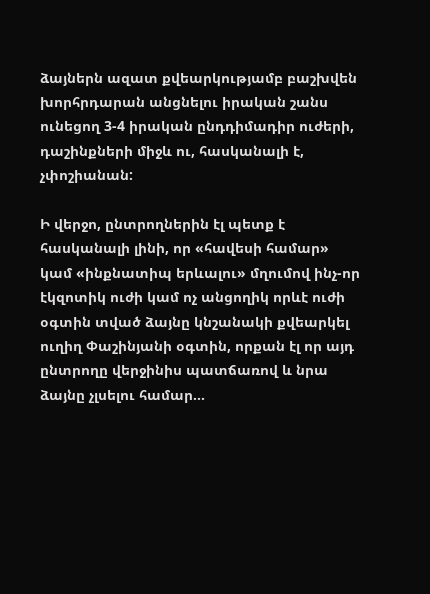ձայներն ազատ քվեարկությամբ բաշխվեն խորհրդարան անցնելու իրական շանս ունեցող 3-4 իրական ընդդիմադիր ուժերի, դաշինքների միջև ու, հասկանալի է, չփոշիանան:

Ի վերջո, ընտրողներին էլ պետք է հասկանալի լինի, որ «հավեսի համար» կամ «ինքնատիպ երևալու» մղումով ինչ-որ էկզոտիկ ուժի կամ ոչ անցողիկ որևէ ուժի օգտին տված ձայնը կնշանակի քվեարկել ուղիղ Փաշինյանի օգտին, որքան էլ որ այդ ընտրողը վերջինիս պատճառով և նրա ձայնը չլսելու համար...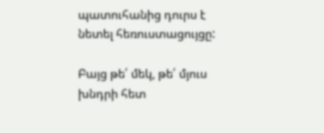պատուհանից դուրս է նետել հեռուստացույցը:

Բայց թե՛ մեկ, թե՛ մյուս խնդրի հետ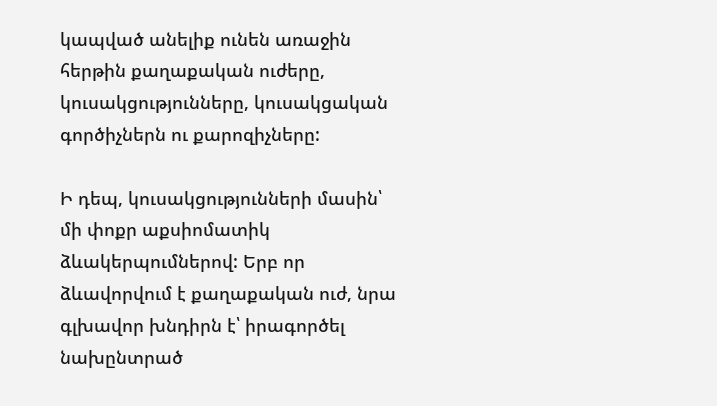կապված անելիք ունեն առաջին հերթին քաղաքական ուժերը, կուսակցությունները, կուսակցական գործիչներն ու քարոզիչները:

Ի դեպ, կուսակցությունների մասին՝ մի փոքր աքսիոմատիկ ձևակերպումներով: Երբ որ ձևավորվում է քաղաքական ուժ, նրա գլխավոր խնդիրն է՝ իրագործել նախընտրած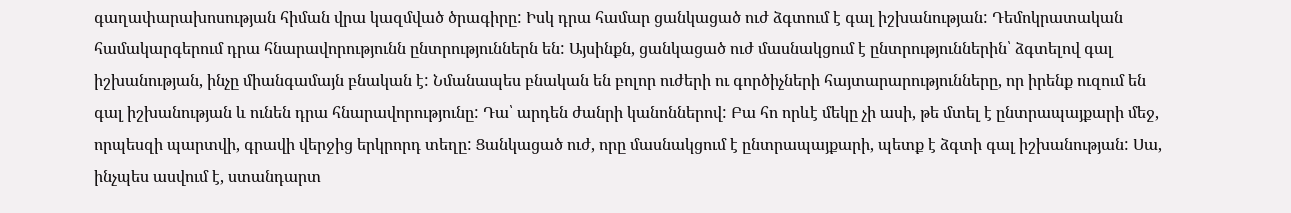գաղափարախոսության հիման վրա կազմված ծրագիրը: Իսկ դրա համար ցանկացած ուժ ձգտում է գալ իշխանության: Դեմոկրատական համակարգերում դրա հնարավորությունն ընտրություններն են: Այսինքն, ցանկացած ուժ մասնակցում է ընտրություններին՝ ձգտելով գալ իշխանության, ինչը միանգամայն բնական է: Նմանապես բնական են բոլոր ուժերի ու գործիչների հայտարարությունները, որ իրենք ուզում են գալ իշխանության և ունեն դրա հնարավորությունը: Դա՝ արդեն ժանրի կանոններով: Բա հո որևէ մեկը չի ասի, թե մտել է ընտրապայքարի մեջ, որպեսզի պարտվի, գրավի վերջից երկրորդ տեղը: Ցանկացած ուժ, որը մասնակցում է ընտրապայքարի, պետք է ձգտի գալ իշխանության: Սա, ինչպես ասվում է, ստանդարտ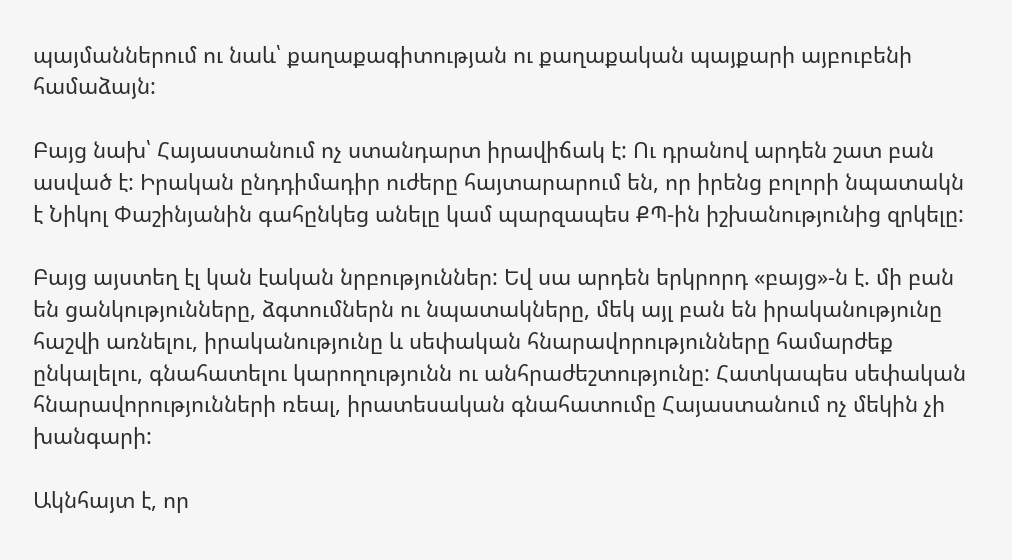պայմաններում ու նաև՝ քաղաքագիտության ու քաղաքական պայքարի այբուբենի համաձայն:

Բայց նախ՝ Հայաստանում ոչ ստանդարտ իրավիճակ է: Ու դրանով արդեն շատ բան ասված է: Իրական ընդդիմադիր ուժերը հայտարարում են, որ իրենց բոլորի նպատակն է Նիկոլ Փաշինյանին գահընկեց անելը կամ պարզապես ՔՊ-ին իշխանությունից զրկելը:

Բայց այստեղ էլ կան էական նրբություններ: Եվ սա արդեն երկրորդ «բայց»-ն է. մի բան են ցանկությունները, ձգտումներն ու նպատակները, մեկ այլ բան են իրականությունը հաշվի առնելու, իրականությունը և սեփական հնարավորությունները համարժեք ընկալելու, գնահատելու կարողությունն ու անհրաժեշտությունը: Հատկապես սեփական հնարավորությունների ռեալ, իրատեսական գնահատումը Հայաստանում ոչ մեկին չի խանգարի:

Ակնհայտ է, որ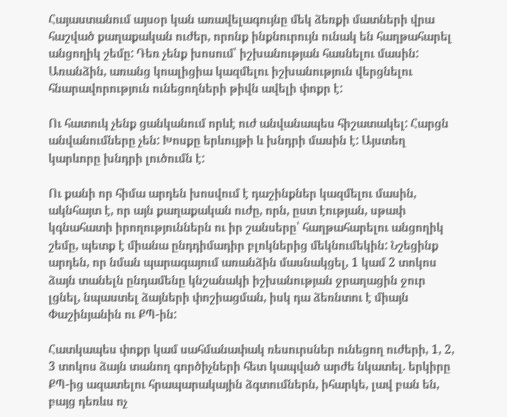Հայաստանում այսօր կան առավելագույնը մեկ ձեռքի մատների վրա հաշված քաղաքական ուժեր, որոնք ինքնուրույն ունակ են հաղթահարել անցողիկ շեմը: Դեռ չենք խոսում՝ իշխանության հասնելու մասին: Առանձին, առանց կոալիցիա կազմելու իշխանություն վերցնելու հնարավորություն ունեցողների թիվն ավելի փոքր է:

Ու հատուկ չենք ցանկանում որևէ ուժ անվանապես հիշատակել: Հարցն անվանումները չեն: Խոսքը երևույթի և խնդրի մասին է: Այստեղ կարևորը խնդրի լուծումն է:

Ու քանի որ հիմա արդեն խոսվում է դաշինքներ կազմելու մասին, ակնհայտ է, որ այն քաղաքական ուժը, որն, ըստ էության, սթափ կգնահատի իրողություններն ու իր շանսերը՝ հաղթահարելու անցողիկ շեմը, պետք է միանա ընդդիմադիր բլոկներից մեկնումեկին: Նշեցինք արդեն, որ նման պարագայում առանձին մասնակցել, 1 կամ 2 տոկոս ձայն տանելն ընդամենը կնշանակի իշխանության ջրաղացին ջուր լցնել, նպաստել ձայների փոշիացման, իսկ դա ձեռնտու է միայն Փաշինյանին ու ՔՊ-ին:

Հատկապես փոքր կամ սահմանափակ ռեսուրսներ ունեցող ուժերի, 1, 2, 3 տոկոս ձայն տանող գործիչների հետ կապված արժե նկատել. երկիրը ՔՊ-ից ազատելու հրապարակային ձգտումներն, իհարկե, լավ բան են, բայց դեռևս ոչ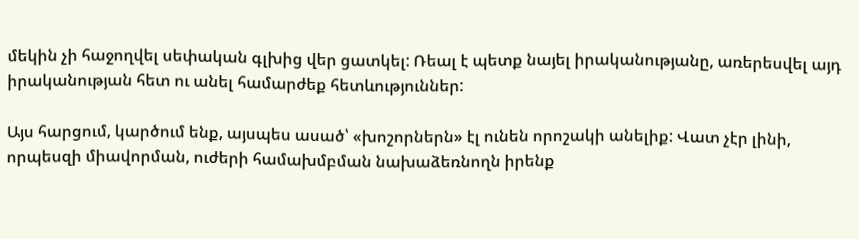մեկին չի հաջողվել սեփական գլխից վեր ցատկել: Ռեալ է պետք նայել իրականությանը, առերեսվել այդ իրականության հետ ու անել համարժեք հետևություններ:

Այս հարցում, կարծում ենք, այսպես ասած՝ «խոշորներն» էլ ունեն որոշակի անելիք: Վատ չէր լինի, որպեսզի միավորման, ուժերի համախմբման նախաձեռնողն իրենք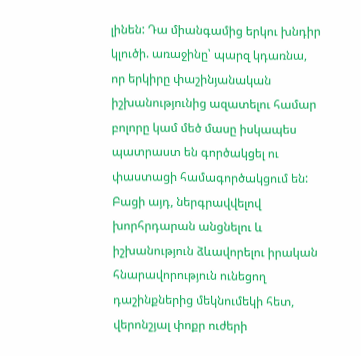լինեն: Դա միանգամից երկու խնդիր կլուծի. առաջինը՝ պարզ կդառնա, որ երկիրը փաշինյանական իշխանությունից ազատելու համար բոլորը կամ մեծ մասը իսկապես պատրաստ են գործակցել ու փաստացի համագործակցում են: Բացի այդ, ներգրավվելով խորհրդարան անցնելու և իշխանություն ձևավորելու իրական հնարավորություն ունեցող դաշինքներից մեկնումեկի հետ, վերոնշյալ փոքր ուժերի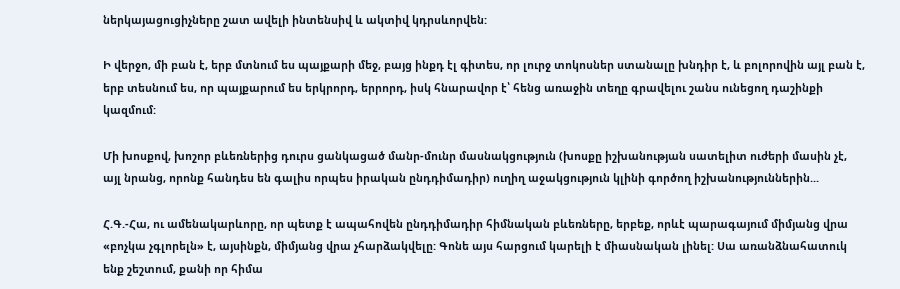ներկայացուցիչները շատ ավելի ինտենսիվ և ակտիվ կդրսևորվեն:

Ի վերջո, մի բան է, երբ մտնում ես պայքարի մեջ, բայց ինքդ էլ գիտես, որ լուրջ տոկոսներ ստանալը խնդիր է, և բոլորովին այլ բան է, երբ տեսնում ես, որ պայքարում ես երկրորդ, երրորդ, իսկ հնարավոր է՝ հենց առաջին տեղը գրավելու շանս ունեցող դաշինքի կազմում:

Մի խոսքով, խոշոր բևեռներից դուրս ցանկացած մանր-մունր մասնակցություն (խոսքը իշխանության սատելիտ ուժերի մասին չէ, այլ նրանց, որոնք հանդես են գալիս որպես իրական ընդդիմադիր) ուղիղ աջակցություն կլինի գործող իշխանություններին...

Հ.Գ.-Հա, ու ամենակարևորը, որ պետք է ապահովեն ընդդիմադիր հիմնական բևեռները, երբեք, որևէ պարագայում միմյանց վրա «բոչկա չգլորելն» է, այսինքն, միմյանց վրա չհարձակվելը: Գոնե այս հարցում կարելի է միասնական լինել: Սա առանձնահատուկ ենք շեշտում, քանի որ հիմա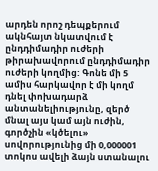արդեն որոշ դեպքերում ակնհայտ նկատվում է ընդդիմադիր ուժերի թիրախավորում ընդդիմադիր ուժերի կողմից: Գոնե մի 5 ամիս հարկավոր է մի կողմ դնել փոխադարձ անտանելիությունը, զերծ մնալ այս կամ այն ուժին, գործչին «կծելու» սովորությունից մի 0,000001 տոկոս ավելի ձայն ստանալու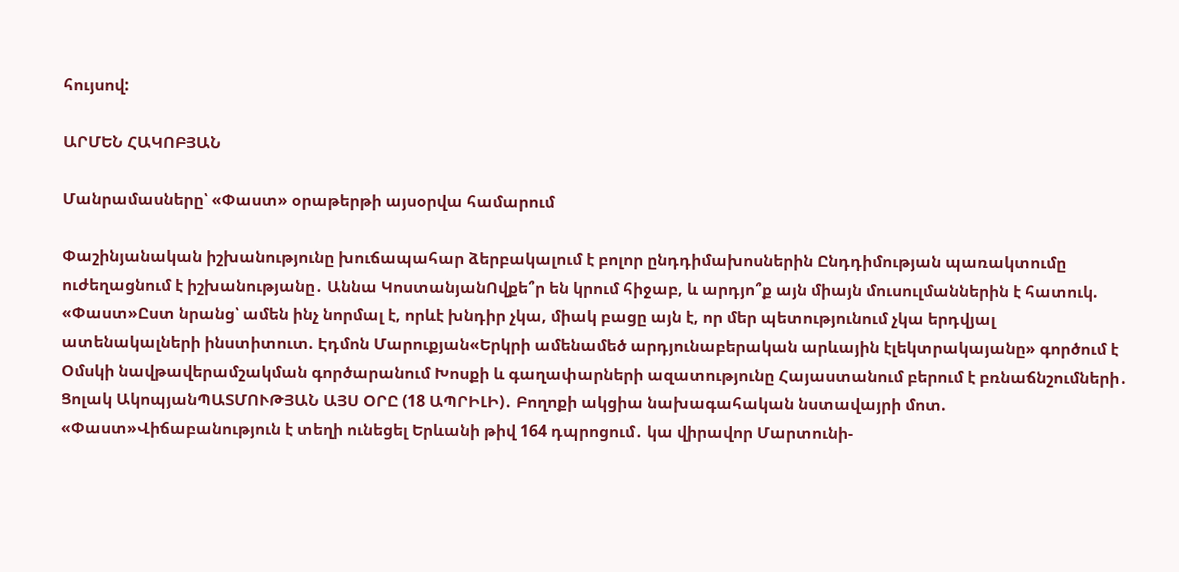հույսով:

ԱՐՄԵՆ ՀԱԿՈԲՅԱՆ

Մանրամասները՝ «Փաստ» օրաթերթի այսօրվա համարում

Փաշինյանական իշխանությունը խուճապահար ձերբակալում է բոլոր ընդդիմախոսներին Ընդդիմության պառակտումը ուժեղացնում է իշխանությանը․ Աննա ԿոստանյանՈվքե՞ր են կրում հիջաբ, և արդյո՞ք այն միայն մուսուլմաններին է հատուկ. «Փաստ»Ըստ նրանց՝ ամեն ինչ նորմալ է, որևէ խնդիր չկա, միակ բացը այն է, որ մեր պետությունում չկա երդվյալ ատենակալների ինստիտուտ. Էդմոն Մարուքյան«Երկրի ամենամեծ արդյունաբերական արևային էլեկտրակայանը» գործում է Օմսկի նավթավերամշակման գործարանում Խոսքի և գաղափարների ազատությունը Հայաստանում բերում է բռնաճնշումների․ Ցոլակ ԱկոպյանՊԱՏՄՈՒԹՅԱՆ ԱՅՍ ՕՐԸ (18 ԱՊՐԻԼԻ)․ Բողոքի ակցիա նախագահական նստավայրի մոտ. «Փաստ»Վիճաբանություն է տեղի ունեցել Երևանի թիվ 164 դպրոցում․ կա վիրավոր Մարտունի-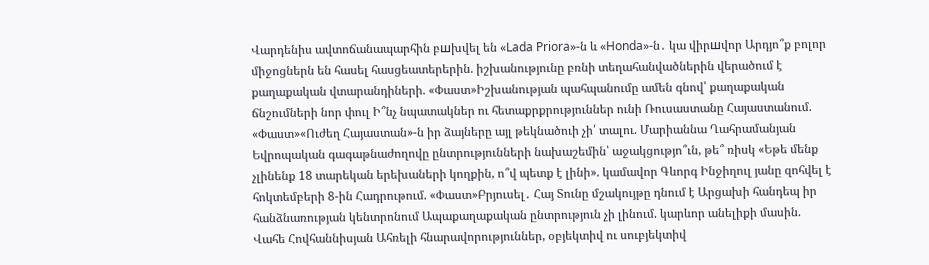Վարդենիս ավտոճանապարհին բшխվել են «Lada Priora»-ն և «Honda»-ն․ կա վիրшվոր Արդյո՞ք բոլոր միջոցներն են հասել հասցեատերերին. իշխանությունը բռնի տեղահանվածներին վերածում է քաղաքական վտարանդիների. «Փաստ»Իշխանության պահպանումը ամեն գնով՝ քաղաքական ճնշումների նոր փուլ Ի՞նչ նպատակներ ու հետաքրքրություններ ունի Ռուսաստանը Հայաստանում. «Փաստ»«Ուժեղ Հայաստան»-ն իր ձայները այլ թեկնածուի չի՛ տալու. Մարիաննա Ղահրամանյան Եվրոպական գագաթնաժողովը ընտրությունների նախաշեմին՝ աջակցությո՞ւն, թե՞ ռիսկ «Եթե մենք չլինենք 18 տարեկան երեխաների կողքին, ո՞վ պետք է լինի». կամավոր Գևորգ Ինջիղուլ յանը զոհվել է հոկտեմբերի 8-ին Հադրութում. «Փաստ»Բրյուսել․ Հայ Տունը մշակույթը դնում է Արցախի հանդեպ իր հանձնառության կենտրոնում Ապաքաղաքական ընտրություն չի լինում. կարևոր անելիքի մասին. Վահե Հովհաննիսյան Ահռելի հնարավորություններ, օբյեկտիվ ու սուբյեկտիվ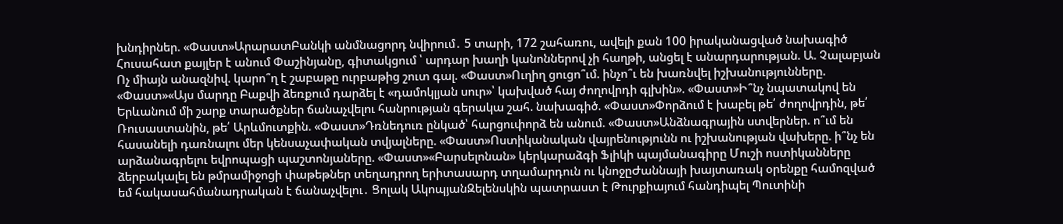խնդիրներ. «Փաստ»ԱրարատԲանկի անմնացորդ նվիրում․ 5 տարի, 172 շահառու, ավելի քան 100 իրականացված նախագիծ Հուսահատ քայլեր է անում Փաշինյանը, գիտակցում ՝ արդար խաղի կանոններով չի հաղթի, անցել է անարդարության. Ա. Չալաբյան Ոչ միայն անազնիվ. կարո՞ղ է շաբաթը ուրբաթից շուտ գալ. «Փաստ»Ուղիղ ցուցո՞ւմ. ինչո՞ւ են խառնվել իշխանությունները. «Փաստ»«Այս մարդը Բաքվի ձեռքում դարձել է «դամոկլյան սուր»՝ կախված հայ ժողովրդի գլխին». «Փաստ»Ի՞նչ նպատակով են Երևանում մի շարք տարածքներ ճանաչվելու հանրության գերակա շահ. նախագիծ. «Փաստ»Փորձում է խաբել թե՛ ժողովրդին, թե՛ Ռուսաստանին, թե՛ Արևմուտքին. «Փաստ»Դռնեդուռ ընկած՝ հարցուփորձ են անում. «Փաստ»Անձնագրային ստվերներ. ո՞ւմ են հասանելի դառնալու մեր կենսաչափական տվյալները. «Փաստ»Ոստիկանական վայրենությունն ու իշխանության վախերը. ի՞նչ են արձանագրելու եվրոպացի պաշտոնյաները. «Փաստ»«Բարսելոնան» կերկարաձգի Ֆլիկի պայմանագիրը Մուշի ոստիկանները ձերբակալել են թմրամիջոցի փաթեթներ տեղադրող երիտասարդ տղամարդուն ու կնոջըԺաննայի խայտառակ օրենքը համոզված եմ հակասահմանադրական է ճանաչվելու․ Ցոլակ ԱկոպյանԶելենսկին պատրաստ է Թուրքիայում հանդիպել Պուտինի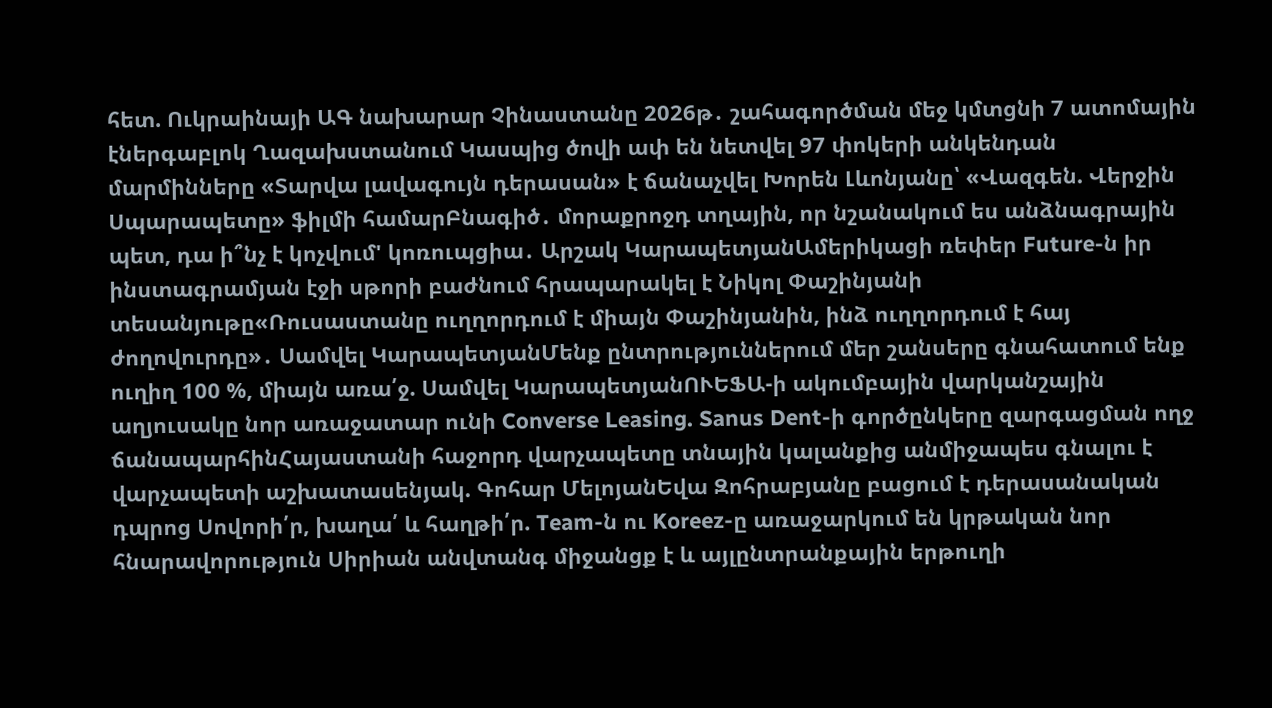հետ. Ուկրաինայի ԱԳ նախարար Չինաստանը 2026թ․ շահագործման մեջ կմտցնի 7 ատոմային էներգաբլոկ Ղազախստանում Կասպից ծովի ափ են նետվել 97 փոկերի անկենդան մարմինները «Տարվա լավագույն դերասան» է ճանաչվել Խորեն Լևոնյանը՝ «Վազգեն. Վերջին Սպարապետը» ֆիլմի համարԲնագիծ․ մորաքրոջդ տղային, որ նշանակում ես անձնագրային պետ, դա ի՞նչ է կոչվում' կոռուպցիա․ Արշակ ԿարապետյանԱմերիկացի ռեփեր Future-ն իր ինստագրամյան էջի սթորի բաժնում հրապարակել է Նիկոլ Փաշինյանի տեսանյութը«Ռուսաստանը ուղղորդում է միայն Փաշինյանին, ինձ ուղղորդում է հայ ժողովուրդը»․ Սամվել ԿարապետյանՄենք ընտրություններում մեր շանսերը գնահատում ենք ուղիղ 100 %, միայն առա՛ջ. Սամվել ԿարապետյանՈՒԵՖԱ-ի ակումբային վարկանշային աղյուսակը նոր առաջատար ունի Converse Leasing. Sanus Dent-ի գործընկերը զարգացման ողջ ճանապարհինՀայաստանի հաջորդ վարչապետը տնային կալանքից անմիջապես գնալու է վարչապետի աշխատասենյակ. Գոհար ՄելոյանԵվա Զոհրաբյանը բացում է դերասանական դպրոց Սովորի՛ր, խաղա՛ և հաղթի՛ր. Team-ն ու Koreez-ը առաջարկում են կրթական նոր հնարավորություն Սիրիան անվտանգ միջանցք է և այլընտրանքային երթուղի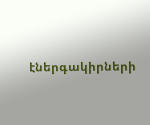էներգակիրների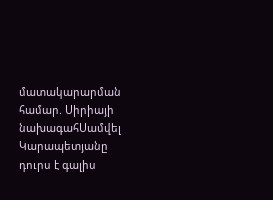մատակարարման համար. Սիրիայի նախագահՍամվել Կարապետյանը դուրս է գալիս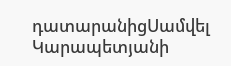դատարանիցՍամվել Կարապետյանի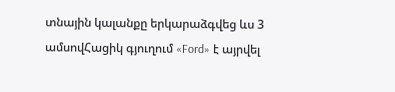տնային կալանքը երկարաձգվեց ևս 3 ամսովՀացիկ գյուղում «Ford» է այրվել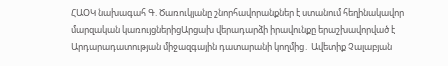ՀԱՕԿ նախագահ Գ. Ծառուկյանը շնորհավորանքներ է ստանում հեղինակավոր մարզական կառույցներիցԱրցախ վերադարձի իրավունքը երաշխավորված է Արդարադատության միջազգային դատարանի կողմից․ Ավետիք Չալաբյան